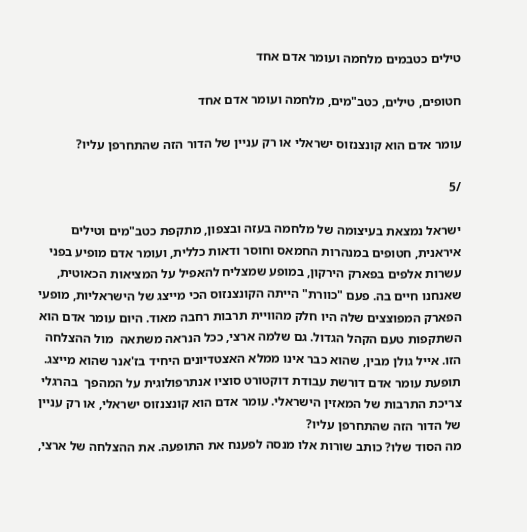טילים כטבמים מלחמה ועומר אדם אחד

חטופים, טילים, כטב"מים, מלחמה ועומר אדם אחד

עומר אדם הוא קונצנזוס ישראלי או רק עניין של הדור הזה שהתחרפן עליו?

/5

ישראל נמצאת בעיצומה של מלחמה בעזה ובצפון, מתקפת כטב"מים וטילים איראנית, חטופים במנהרות החמאס וחוסר ודאות כללית, ועומר אדם מופיע בפני עשרות אלפים בפארק הירקון, במופע שמצליח להאפיל על המציאות הכאוטית, שאנחנו חיים בה. פעם "כוורת" הייתה הקונצנזוס הכי מייצג של הישראליות, מופעי הפארק המפוצצים שלה היו חלק מהוויית תרבות רחבה מאוד. היום עומר אדם הוא השתקפות טעם הקהל הגדול. גם שלמה ארצי, ככל הנראה משתאה  מול ההצלחה הזו. אייל גולן מבין, שהוא כבר אינו ממלא האצטדיונים היחיד בז'אנר שהוא מייצג. תופעת עומר אדם דורשת עבודת דוקטורט סוציו אנתרפולוגית על המהפך  בהרגלי צריכת התרבות של המאזין הישראלי. עומר אדם הוא קונצנזוס ישראלי, או רק עניין של הדור הזה שהתחרפן עליו?
מה הסוד שלו? כותב שורות אלו מנסה לפענח את התופעה. את ההצלחה של ארצי,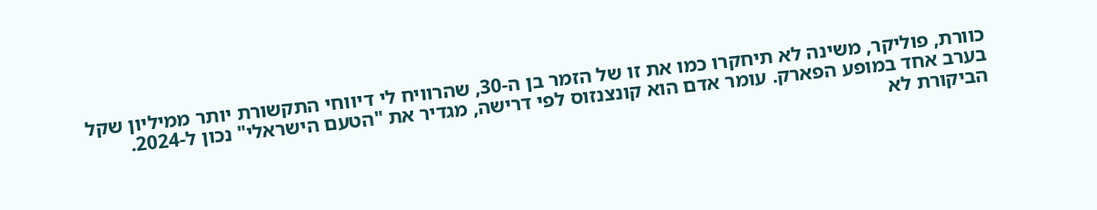כוורת, פוליקר, משינה לא תיחקרו כמו את זו של הזמר בן ה-30, שהרוויח לי דיווחי התקשורת יותר ממיליון שקל בערב אחד במופע הפארק. עומר אדם הוא קונצנזוס לפי דרישה, מגדיר את "הטעם הישראלי" נכון ל-2024. הביקורת לא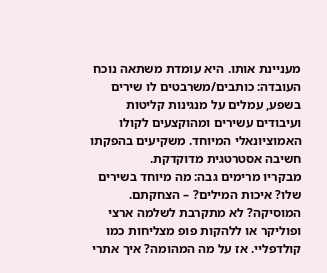מעניינת אותו. היא עומדת משתאה נוכח העובדה: כותבים/משרבטים לו שירים בשפע, עמלים על מנגינות קליטות ועיבודים עשירים ומהוקצעים לקולו האמוציונאלי המיוחד. משקיעים בהפקתו חשיבה אסטרטגית מדוקדקת.
מבקריו מרימים גבה: מה מיוחד בשירים שלו? איכות המילים? – הצחקתם. המוסיקה? לא מתקרבת לשלמה ארצי ופוליקר או ללהקות פופ מצליחות כמו קולדפליי. אז על מה המהומה? איך אתרי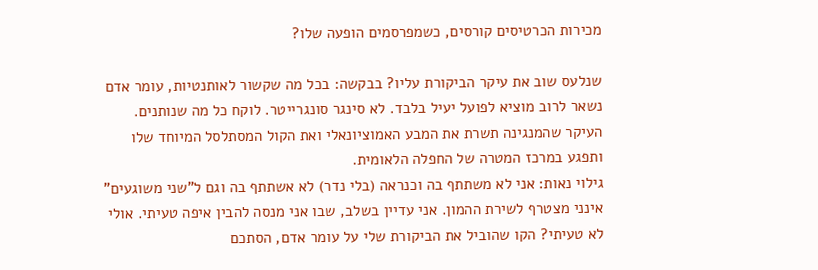מכירות הכרטיסים קורסים, כשמפרסמים הופעה שלו?

שנלעס שוב את עיקר הביקורת עליו? בבקשה: בכל מה שקשור לאותנטיות, עומר אדם נשאר לרוב מוציא לפועל יעיל בלבד. לא סינגר סונגרייטר. לוקח כל מה שנותנים. העיקר שהמנגינה תשרת את המבע האמוציונאלי ואת הקול המסתלסל המיוחד שלו ותפגע במרכז המטרה של החפלה הלאומית.
גילוי נאות: אני לא משתתף בה וכנראה (בלי נדר) לא אשתתף בה וגם ל"שני משוגעים" אינני מצטרף לשירת ההמון. אני עדיין בשלב, שבו אני מנסה להבין איפה טעיתי. אולי לא טעיתי? הקו שהוביל את הביקורת שלי על עומר אדם, הסתכם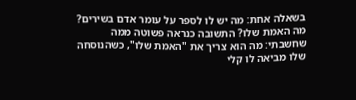בשאלה אחת: מה יש לו לספר על עומר אדם בשירים? מה האמת שלו? התשובה כנראה פשוטה ממה שחשבתי: מה הוא צריך את "האמת שלו", כשהנוסחה שלו מביאה לו קלי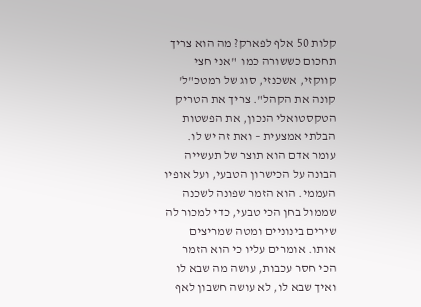קלות 50 אלף לפארק? מה הוא צריך תחכום כששורה כמו  "אני חצי קווקזי, אשכנזי, סוג של רמטכ"ל' קונה את הקהל". צריך את הטריק הטקסטואלי הנכון, את הפשטות הבלתי אמצעית – ואת זה יש לו.
עומר אדם הוא תוצר של תעשייה הבונה על הכישרון הטבעי, ועל אופיו העממי. הוא הזמר שפונה לשכנה שממול בחן הכי טבעי, כדי למכור לה שירים בינוניים ומטה שמריצים אותו. אומרים עליו כי הוא הזמר הכי חסר עכבות, עושה מה שבא לו ואיך שבא לו, לא עושה חשבון לאף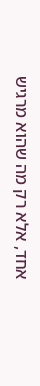אחד, אלא רק מה שהוא מרגיש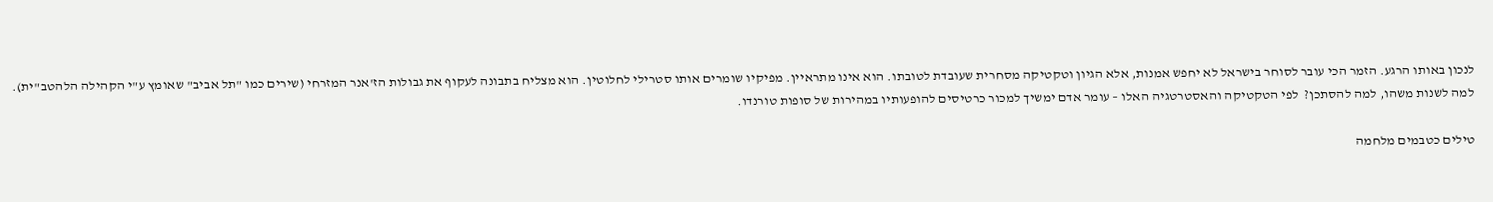לנכון באותו הרגע. הזמר הכי עובר לסוחר בישראל לא יחפש אמנות, אלא הגיון וטקטיקה מסחרית שעובדת לטובתו. הוא אינו מתראיין. מפיקיו שומרים אותו סטרילי לחלוטין. הוא מצליח בתבונה לעקוף את גבולות הז'אנר המזרחי (שירים כמו "תל אביב" שאומץ ע"י הקהילה הלהטב"ית). למה לשנות משהו, למה להסתכן?  לפי הטקטיקה והאסטרטגיה האלו – עומר אדם ימשיך למכור כרטיסים להופעותיו במהירות של סופות טורנדו.

טילים כטבמים מלחמה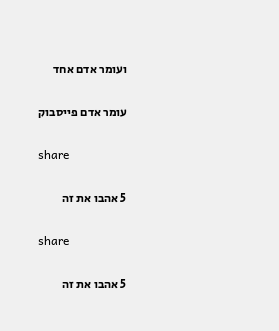ועומר אדם אחד

עומר אדם פייסבוק

share

5 אהבו את זה

share

5 אהבו את זה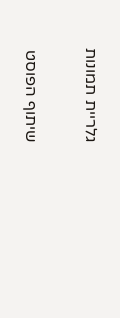גלריית תמונות

שיתוף הפוסט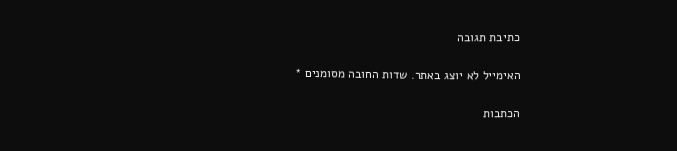כתיבת תגובה

האימייל לא יוצג באתר. שדות החובה מסומנים *

הכתבות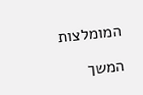המומלצות

המשך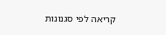קריאה לפי סגנונות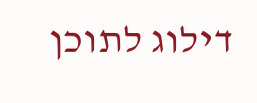דילוג לתוכן